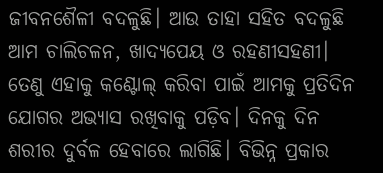ଜୀବନଶୈଳୀ ବଦଳୁଛି। ଆଉ ତାହା ସହିତ ବଦଳୁଛି ଆମ ଚାଲିଚଳନ, ଖାଦ୍ୟପେୟ ଓ ରହଣୀସହଣୀ। ତେଣୁ ଏହାକୁ କଣ୍ଟୋଲ୍‌ କରିବା ପାଇଁ ଆମକୁ ପ୍ରତିଦିନ ଯୋଗର ଅଭ୍ୟାସ ରଖିବାକୁ ପଡ଼ିବ। ଦିନକୁ ଦିନ ଶରୀର ଦୁର୍ବଳ ହେବାରେ ଲାଗିଛି। ବିଭିନ୍ନ ପ୍ରକାର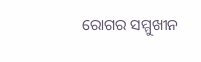ରୋଗର ସମ୍ମୁଖୀନ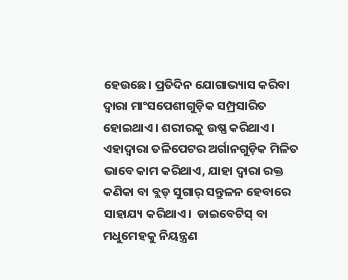ହେଉଛେ। ପ୍ରତିଦିନ ଯୋଗାଭ୍ୟାସ କରିବା ଦ୍ବାରା ମାଂସପେଶୀଗୁଡ଼ିକ ସମ୍ପ୍ରସାରିତ ହୋଇଥାଏ। ଶରୀରକୁ ଉଷ୍ଣ କରିଥାଏ। ଏହାଦ୍ବାରା ତଳିପେଟର ଅର୍ଗାନଗୁଡ଼ିକ ମିଳିତ ଭାବେ କାମ କରିଥାଏ, ଯାହା ଦ୍ବାରା ରକ୍ତ କଣିକା ବା ବ୍ଲଡ୍ ସୁଗାର୍ ସନ୍ତୁଳନ ହେବାରେ ସାହାଯ୍ୟ କରିଥାଏ।  ଡାଇବେଟିସ୍ ବା ମଧୁମେହକୁ ନିୟନ୍ତ୍ରଣ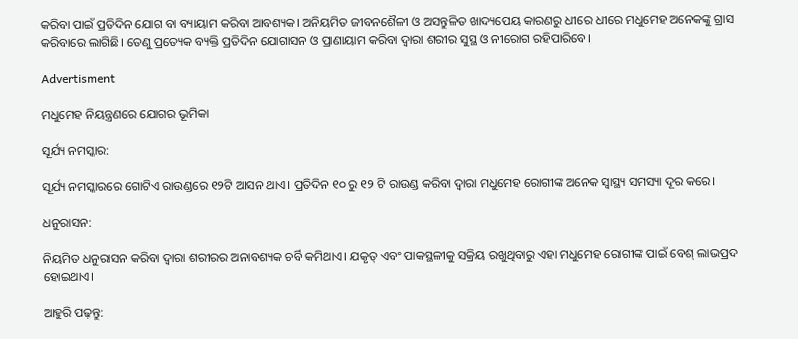କରିବା ପାଇଁ ପ୍ରତିଦିନ ଯୋଗ ବା ବ୍ୟାୟାମ କରିବା ଆବଶ୍ୟକ। ଅନିୟମିତ ଜୀବନଶୈଳୀ ଓ ଅସନ୍ତୁଳିତ ଖାଦ୍ୟପେୟ କାରଣରୁ ଧୀରେ ଧୀରେ ମଧୁମେହ ଅନେକଙ୍କୁ ଗ୍ରାସ କରିବାରେ ଲାଗିଛି। ତେଣୁ ପ୍ରତ୍ୟେକ ବ୍ୟକ୍ତି ପ୍ରତିଦିନ ଯୋଗାସନ ଓ ପ୍ରାଣାୟାମ କରିବା ଦ୍ବାରା ଶରୀର ସୁସ୍ଥ ଓ ନୀରୋଗ ରହିପାରିବେ।

Advertisment

ମଧୁମେହ ନିୟନ୍ତ୍ରଣରେ ଯୋଗର ଭୂମିକା

ସୂର୍ଯ୍ୟ ନମସ୍କାର:

ସୂର୍ଯ୍ୟ ନମସ୍କାରରେ ଗୋଟିଏ ରାଉଣ୍ଡରେ ୧୨ଟି ଆସନ ଥାଏ। ପ୍ରତିଦିନ ୧୦ ରୁ ୧୨ ଟି ରାଉଣ୍ଡ କରିବା ଦ୍ବାରା ମଧୁମେହ ରୋଗୀଙ୍କ ଅନେକ ସ୍ବାସ୍ଥ୍ୟ ସମସ୍ୟା ଦୂର କରେ।

ଧନୁରାସନ:

ନିୟମିତ ଧନୁରାସନ କରିବା ଦ୍ବାରା ଶରୀରର ଅନାବଶ୍ୟକ ଚର୍ବି କମିଥାଏ। ଯକୃତ୍ ଏବଂ ପାକସ୍ଥଳୀକୁ ସକ୍ରିୟ ରଖୁଥିବାରୁ ଏହା ମଧୁମେହ ରୋଗୀଙ୍କ ପାଇଁ ବେଶ୍ ଲାଭପ୍ରଦ ହୋଇଥାଏ।

ଆହୁରି ପଢ଼ନ୍ତୁ: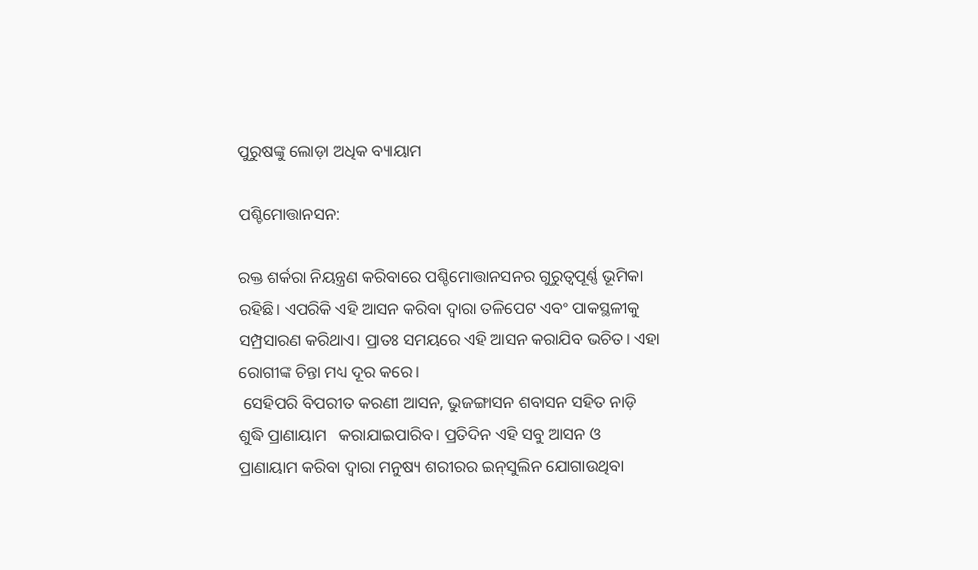ପୁରୁଷଙ୍କୁ ଲୋଡ଼ା ଅଧିକ ବ୍ୟାୟାମ

ପଶ୍ଚିମୋତ୍ତାନସନ:

ରକ୍ତ ଶର୍କରା ନିୟନ୍ତ୍ରଣ କରିବାରେ ପଶ୍ଚିମୋତ୍ତାନସନର ଗୁରୁତ୍ବପୂର୍ଣ୍ଣ ଭୂମିକା ରହିଛି। ଏପରିକି ଏହି ଆସନ କରିବା ଦ୍ବାରା ତଳିପେଟ ଏବଂ ପାକସ୍ଥଳୀକୁ ସମ୍ପ୍ରସାରଣ କରିଥାଏ। ପ୍ରାତଃ ସମୟରେ ଏହି ଆସନ କରାଯିବ ଭଚିତ। ଏହା ରୋଗୀଙ୍କ ଚିନ୍ତା ମଧ୍ୟ ଦୂର କରେ।
 ସେହିପରି ବିପରୀତ କରଣୀ ଆସନ, ଭୁଜଙ୍ଗାସନ ଶବାସନ ସହିତ ନାଡ଼ି ଶୁଦ୍ଧି ପ୍ରାଣାୟାମ   କରାଯାଇପାରିବ। ପ୍ରତିଦିନ ଏହି ସବୁ ଆସନ ଓ ପ୍ରାଣାୟାମ କରିବା ଦ୍ବାରା ମନୁଷ୍ୟ ଶରୀରର ଇନ୍‌ସୁଲିନ ଯୋଗାଉଥିବା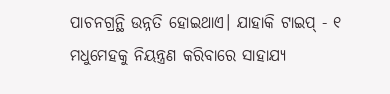ପାଚନଗ୍ରନ୍ଥି ଉନ୍ନତି ହୋଇଥାଏ। ଯାହାକି ଟାଇପ୍ - ୧ ମଧୁମେହକୁ ନିୟନ୍ତ୍ରଣ କରିବାରେ ସାହାଯ୍ୟ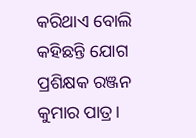କରିଥାଏ ବୋଲି କହିଛନ୍ତି ଯୋଗ ପ୍ରଶିକ୍ଷକ ରଞ୍ଜନ କୁମାର ପାତ୍ର।